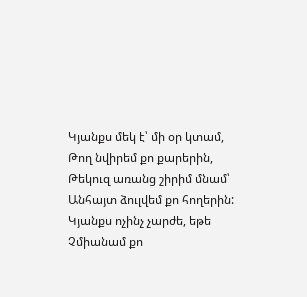Կյանքս մեկ է՝ մի օր կտամ,
Թող նվիրեմ քո քարերին,
Թեկուզ առանց շիրիմ մնամ՝
Անհայտ ձուլվեմ քո հողերին:
Կյանքս ոչինչ չարժե, եթե
Չմիանամ քո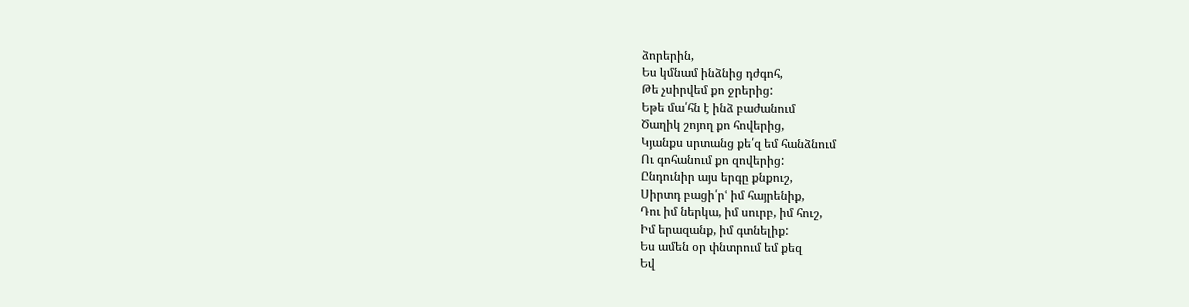ձորերին,
Ես կմնամ ինձնից դժգոհ,
Թե չսիրվեմ քո ջրերից:
Եթե մա՛հն է ինձ բաժանում
Ծաղիկ շոյող քո հովերից,
Կյանքս սրտանց քե՛զ եմ հանձնում
Ու գոհանում քո զովերից:
Ընդունիր այս երգը քնքուշ,
Սիրտդ բացի՛րՙ իմ հայրենիք,
Դու իմ ներկա, իմ սուրբ, իմ հուշ,
Իմ երազանք, իմ գտնելիք:
Ես ամեն օր փնտրում եմ քեզ
Եվ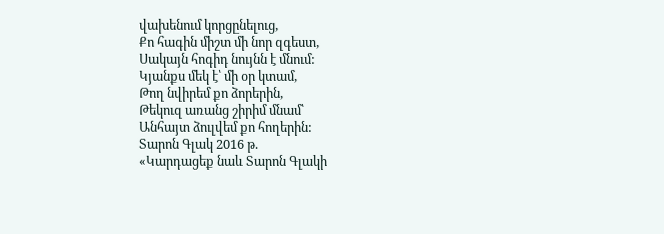վախենում կորցընելուց,
Քո հագին միշտ մի նոր զգեստ,
Սակայն հոգիդ նույնն է մնում:
Կյանքս մեկ է՝ մի օր կտամ,
Թող նվիրեմ քո ձորերին,
Թեկուզ առանց շիրիմ մնամ՝
Անհայտ ձուլվեմ քո հողերին:
Տարոն Գլակ 2016 թ.
«Կարդացեք նաև Տարոն Գլակի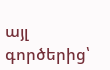այլ գործերից՝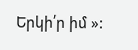Երկի՛ր իմ »: